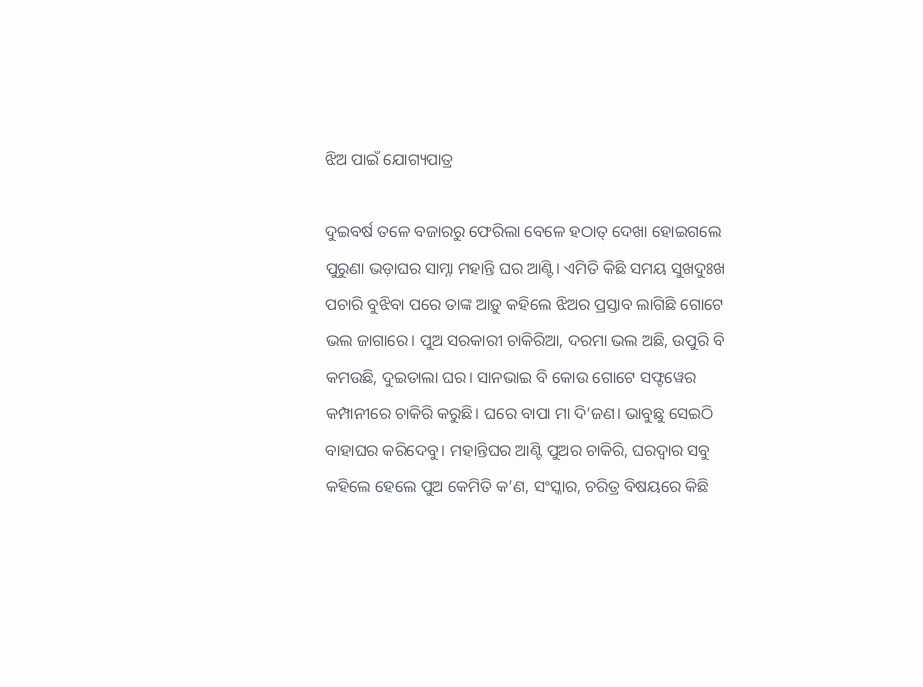ଝିଅ ପାଇଁ ଯୋଗ୍ୟପାତ୍ର

ଦୁଇବର୍ଷ ତଳେ ବଜାରରୁ ଫେରିଲା ବେଳେ ହଠାତ୍‌ ଦେଖା ହୋଇଗଲେ ପୁରୁଣା ଭଡ଼ାଘର ସାମ୍ନା ମହାନ୍ତି ଘର ଆଣ୍ଟି। ଏମିତି କିଛି ସମୟ ସୁଖଦୁଃଖ ପଚାରି ବୁଝିବା ପରେ ତାଙ୍କ ଆଡ଼ୁ କହିଲେ ଝିଅର ପ୍ରସ୍ତାବ ଲାଗିଛି ଗୋଟେ ଭଲ ଜାଗାରେ। ପୁଅ ସରକାରୀ ଚାକିରିଆ, ଦରମା ଭଲ ଅଛି, ଉପୁରି ବି କମଉଛି, ଦୁଇତାଲା ଘର। ସାନଭାଇ ବି କୋଉ ଗୋଟେ ସଫ୍ଟୱେର କମ୍ପାନୀରେ ଚାକିରି କରୁଛି। ଘରେ ବାପା ମା ଦି’ଜଣ। ଭାବୁଛୁ ସେଇଠି ବାହାଘର କରିଦେବୁ। ମହାନ୍ତିଘର ଆଣ୍ଟି ପୁଅର ଚାକିରି, ଘରଦ୍ୱାର ସବୁ କହିଲେ ହେଲେ ପୁଅ କେମିତି କ’ଣ, ସଂସ୍କାର, ଚରିତ୍ର ବିଷୟରେ କିଛି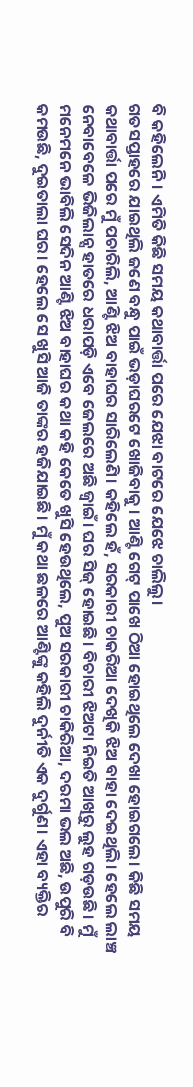ବି କହିଲେନି। ଏମିତି କିଛି ସମୟ କଥାବାର୍ତ୍ତା ପରେ ଯେଝା ବାଟରେ ଯେଝେ ଚାଲିଲୁ।
ଗତସପ୍ତାହରେ ଯାଇଥିଲି ଜଣେ ବନ୍ଧୁ ପାଇଁ ଭଡ଼ାଘରଟେ ଖୋଜିବାକୁ । ଆଣ୍ଟି ଗେଟ୍‌ ପାଖେ ଠିଆ ହୋଇଥିଲେ ଦେଖା ହୋଇଗଲେ। କିଛି ସମୟ କଥାବାର୍ତ୍ତା ପରେ ମୁଁ ପଚାରିଲି, ଆଣ୍ଟି ଝିଅ ବାହାଘର ସାରିଲେଣି। କହିଲେ ହଁ, ସରକାରୀ ଚାକରିଆ ଦେଖିକି ଝିଅ ବାହା ଦେଇଥିଲି। ହେଲେ ଲାଞ୍ଚ ନେବାବେଳେ ଭିଜିଲାନ୍ସ ହାତରେ ଧରାପଡ଼ି ଏବେ ଜେଲରେ ଅଛି ଜ୍ୱାଇଁ। ଘର ସିଜ୍‌ ହୋଇଛି। ବିଚାରୀ ଝିଅଟା ନିଇତି ଆଖିରୁ ଲୁହ ଗଡ଼ଉଛି। ମୁଁ ମନେମନେ ଭାବିଲି ସେଦିନ ଆଣ୍ଟି ଝିଅ ବାହାଘର କଥା କହି କେତେ ଖୁସି ହେଉଥିଲେ, ପୁଅ ସରକାରୀ ଚାକିରିଆ, ଦରମା ଭଲ ଅଛି, ଉପୁରି ବି କମଉଛି, ଦୁଇତାଲା ଘର। ହେଲେ ସେ ଖୁସି ଆଜି ତାଙ୍କର ହଜିଯାଇଛି। ମୁଁ କଥା ଛଳରେ ଆଣ୍ଟିଙ୍କୁ କହିଲି ଦୁର୍ନୀତି ଏକ ଦୁର୍ଗୁଣ। ଏହା ବ୍ୟକ୍ତିର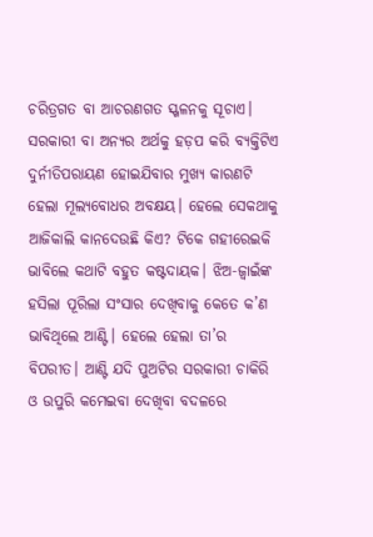ଚରିତ୍ରଗତ ବା ଆଚରଣଗତ ସ୍ଖଳନକୁ ସୂଚାଏ। ସରକାରୀ ବା ଅନ୍ୟର ଅର୍ଥକୁ ହଡ଼ପ କରି ବ୍ୟକ୍ତିଟିଏ ଦୁର୍ନୀତିପରାୟଣ ହୋଇଯିବାର ମୁଖ୍ୟ କାରଣଟି ହେଲା ମୂଲ୍ୟବୋଧର ଅବକ୍ଷୟ। ହେଲେ ସେକଥାକୁ ଆଜିକାଲି କାନଦେଉଛି କିଏ? ଟିକେ ଗହୀରେଇକି ଭାବିଲେ କଥାଟି ବହୁତ କଷ୍ଟଦାୟକ। ଝିଅ-ଜ୍ୱାଇଁଙ୍କ ହସିଲା ପୂରିଲା ସଂସାର ଦେଖିବାକୁ କେତେ କ’ଣ ଭାବିଥିଲେ ଆଣ୍ଟି। ହେଲେ ହେଲା ତା’ର ବିପରୀତ। ଆଣ୍ଟି ଯଦି ପୁଅଟିର ସରକାରୀ ଚାକିରି ଓ ଉପୁରି କମେଇବା ଦେଖିବା ବଦଳରେ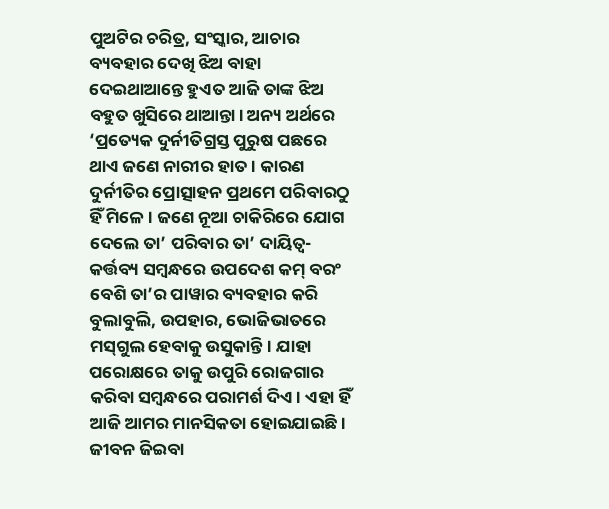ପୁଅଟିର ଚରିତ୍ର, ସଂସ୍କାର, ଆଚାର ବ୍ୟବହାର ଦେଖି ଝିଅ ବାହା ଦେଇଥାଆନ୍ତେ ହୁଏତ ଆଜି ତାଙ୍କ ଝିଅ ବହୁତ ଖୁସିରେ ଥାଆନ୍ତା। ଅନ୍ୟ ଅର୍ଥରେ ‘ପ୍ରତ୍ୟେକ ଦୁର୍ନୀତିଗ୍ରସ୍ତ ପୁରୁଷ ପଛରେ ଥାଏ ଜଣେ ନାରୀର ହାତ। କାରଣ ଦୁର୍ନୀତିର ପ୍ରୋତ୍ସାହନ ପ୍ରଥମେ ପରିବାରଠୁ ହିଁ ମିଳେ। ଜଣେ ନୂଆ ଚାକିରିରେ ଯୋଗ ଦେଲେ ତା’ ପରିବାର ତା’ ଦାୟିତ୍ୱ-କର୍ତ୍ତବ୍ୟ ସମ୍ବନ୍ଧରେ ଉପଦେଶ କମ୍‌ ବରଂ ବେଶି ତା’ର ପାୱାର ବ୍ୟବହାର କରି ବୁଲାବୁଲି, ଉପହାର, ଭୋଜିଭାତରେ ମସ୍‌ଗୁଲ ହେବାକୁ ଉସୁକାନ୍ତି। ଯାହା ପରୋକ୍ଷରେ ତାକୁ ଉପୁରି ରୋଜଗାର କରିବା ସମ୍ବନ୍ଧରେ ପରାମର୍ଶ ଦିଏ। ଏହା ହିଁ ଆଜି ଆମର ମାନସିକତା ହୋଇଯାଇଛି।
ଜୀବନ ଜିଇବା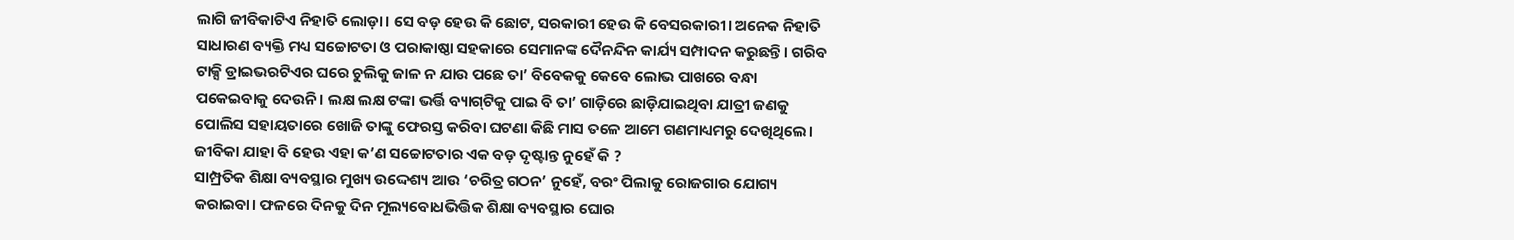ଲାଗି ଜୀବିକାଟିଏ ନିହାତି ଲୋଡ଼ା। ସେ ବଡ଼ ହେଉ କି ଛୋଟ, ସରକାରୀ ହେଉ କି ବେସରକାରୀ। ଅନେକ ନିହାତି ସାଧାରଣ ବ୍ୟକ୍ତି ମଧ୍ୟ ସଚ୍ଚୋଟତା ଓ ପରାକାଷ୍ଠା ସହକାରେ ସେମାନଙ୍କ ଦୈନନ୍ଦିନ କାର୍ଯ୍ୟ ସମ୍ପାଦନ କରୁଛନ୍ତି। ଗରିବ ଟାକ୍ସି ଡ୍ରାଇଭରଟିଏର ଘରେ ଚୁଲିକୁ ଜାଳ ନ ଯାଉ ପଛେ ତା’ ବିବେକକୁ କେବେ ଲୋଭ ପାଖରେ ବନ୍ଧା ପକେଇବାକୁ ଦେଉନି। ଲକ୍ଷ ଲକ୍ଷ ଟଙ୍କା ଭର୍ତ୍ତି ବ୍ୟାଗ୍‌ଟିକୁ ପାଇ ବି ତା’ ଗାଡ଼ିରେ ଛାଡ଼ିଯାଇଥିବା ଯାତ୍ରୀ ଜଣକୁ ପୋଲିସ ସହାୟତାରେ ଖୋଜି ତାଙ୍କୁ ଫେରସ୍ତ କରିବା ଘଟଣା କିଛି ମାସ ତଳେ ଆମେ ଗଣମାଧ୍ୟମରୁ ଦେଖିଥିଲେ। ଜୀବିକା ଯାହା ବି ହେଉ ଏହା କ’ଣ ସଚ୍ଚୋଟତାର ଏକ ବଡ଼ ଦୃଷ୍ଟାନ୍ତ ନୁହେଁ କି ?
ସାମ୍ପ୍ରତିକ ଶିକ୍ଷା ବ୍ୟବସ୍ଥାର ମୁଖ୍ୟ ଉଦ୍ଦେଶ୍ୟ ଆଉ ‘ଚରିତ୍ର ଗଠନ’ ନୁହେଁ, ବରଂ ପିଲାକୁ ରୋଜଗାର ଯୋଗ୍ୟ କରାଇବା। ଫଳରେ ଦିନକୁ ଦିନ ମୂଲ୍ୟବୋଧଭିତ୍ତିକ ଶିକ୍ଷା ବ୍ୟବସ୍ଥାର ଘୋର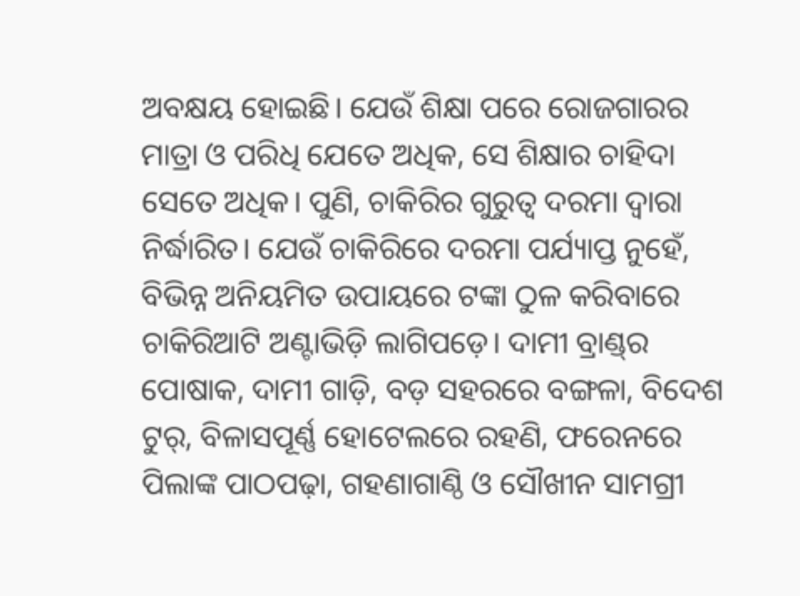ଅବକ୍ଷୟ ହୋଇଛି। ଯେଉଁ ଶିକ୍ଷା ପରେ ରୋଜଗାରର ମାତ୍ରା ଓ ପରିଧି ଯେତେ ଅଧିକ, ସେ ଶିକ୍ଷାର ଚାହିଦା ସେତେ ଅଧିକ। ପୁଣି, ଚାକିରିର ଗୁରୁତ୍ୱ ଦରମା ଦ୍ୱାରା ନିର୍ଦ୍ଧାରିତ। ଯେଉଁ ଚାକିରିରେ ଦରମା ପର୍ଯ୍ୟାପ୍ତ ନୁହେଁ, ବିଭିନ୍ନ ଅନିୟମିତ ଉପାୟରେ ଟଙ୍କା ଠୁଳ କରିବାରେ ଚାକିରିଆଟି ଅଣ୍ଟାଭିଡ଼ି ଲାଗିପଡ଼େ। ଦାମୀ ବ୍ରାଣ୍ଡ୍‌ର ପୋଷାକ, ଦାମୀ ଗାଡ଼ି, ବଡ଼ ସହରରେ ବଙ୍ଗଳା, ବିଦେଶ ଟୁର୍‌, ବିଳାସପୂର୍ଣ୍ଣ ହୋଟେଲରେ ରହଣି, ଫରେନରେ ପିଲାଙ୍କ ପାଠପଢ଼ା, ଗହଣାଗାଣ୍ଠି ଓ ସୌଖୀନ ସାମଗ୍ରୀ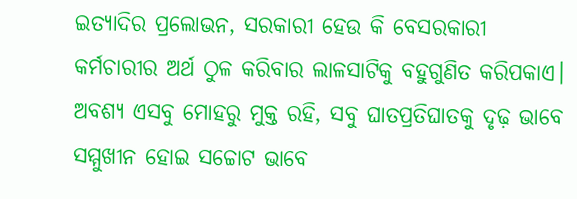ଇତ୍ୟାଦିର ପ୍ରଲୋଭନ, ସରକାରୀ ହେଉ କି ବେସରକାରୀ କର୍ମଚାରୀର ଅର୍ଥ ଠୁଳ କରିବାର ଲାଳସାଟିକୁ ବହୁଗୁଣିତ କରିପକାଏ। ଅବଶ୍ୟ ଏସବୁ ମୋହରୁ ମୁକ୍ତ ରହି, ସବୁ ଘାତପ୍ରତିଘାତକୁ ଦୃଢ଼ ଭାବେ ସମ୍ମୁଖୀନ ହୋଇ ସଚ୍ଚୋଟ ଭାବେ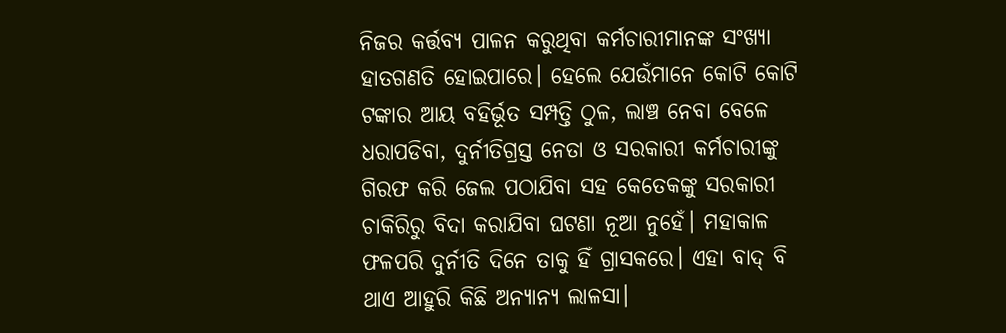ନିଜର କର୍ତ୍ତବ୍ୟ ପାଳନ କରୁଥିବା କର୍ମଚାରୀମାନଙ୍କ ସଂଖ୍ୟା ହାତଗଣତି ହୋଇପାରେ। ହେଲେ ଯେଉଁମାନେ କୋଟି କୋଟି ଟଙ୍କାର ଆୟ ବହିର୍ଭୂତ ସମ୍ପତ୍ତି ଠୁଳ, ଲାଞ୍ଚ ନେବା ବେଳେ ଧରାପଡିବା, ଦୁର୍ନୀତିଗ୍ରସ୍ତ ନେତା ଓ ସରକାରୀ କର୍ମଚାରୀଙ୍କୁ ଗିରଫ କରି ଜେଲ ପଠାଯିବା ସହ କେତେକଙ୍କୁ ସରକାରୀ ଚାକିରିରୁ ବିଦା କରାଯିବା ଘଟଣା ନୂଆ ନୁହେଁ। ମହାକାଳ ଫଳପରି ଦୁର୍ନୀତି ଦିନେ ତାକୁ ହିଁ ଗ୍ରାସକରେ। ଏହା ବାଦ୍‌ ବି ଥାଏ ଆହୁରି କିଛି ଅନ୍ୟାନ୍ୟ ଲାଳସା।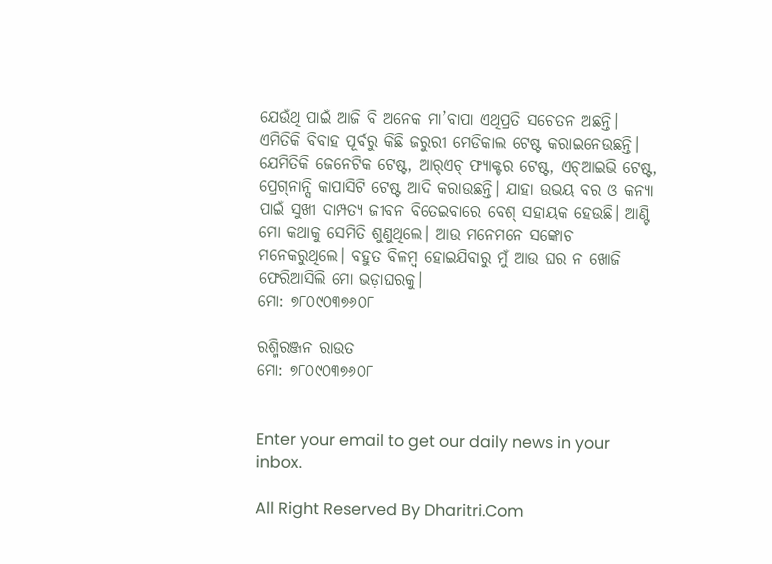ଯେଉଁଥି ପାଇଁ ଆଜି ବି ଅନେକ ମା’ବାପା ଏଥିପ୍ରତି ସଚେତନ ଅଛନ୍ତି। ଏମିତିକି ବିବାହ ପୂର୍ବରୁ କିଛି ଜରୁରୀ ମେଡିକାଲ ଟେଷ୍ଟ କରାଇନେଉଛନ୍ତି। ଯେମିତିକି ଜେନେଟିକ ଟେଷ୍ଟ, ଆର୍‌ଏଚ୍‌ ଫ୍ୟାକ୍ଟର ଟେଷ୍ଟ, ଏଚ୍‌ଆଇଭି ଟେଷ୍ଟ, ପ୍ରେଗ୍‌ନାନ୍ସି କାପାସିଟି ଟେଷ୍ଟ ଆଦି କରାଉଛନ୍ତି। ଯାହା ଉଭୟ ବର ଓ କନ୍ୟା ପାଇଁ ସୁଖୀ ଦାମ୍ପତ୍ୟ ଜୀବନ ବିତେଇବାରେ ବେଶ୍‌ ସହାୟକ ହେଉଛି। ଆଣ୍ଟି ମୋ କଥାକୁ ସେମିତି ଶୁଣୁଥିଲେ। ଆଉ ମନେମନେ ସଙ୍କୋଚ ମନେକରୁଥିଲେ। ବହୁତ ବିଳମ୍ବ ହୋଇଯିବାରୁ ମୁଁ ଆଉ ଘର ନ ଖୋଜି ଫେରିଆସିଲି ମୋ ଭଡ଼ାଘରକୁ।
ମୋ: ୭୮୦୯୦୩୭୬୦୮

ରଶ୍ମିରଞ୍ଜନ ରାଉତ
ମୋ: ୭୮୦୯୦୩୭୬୦୮


Enter your email to get our daily news in your inbox.

All Right Reserved By Dharitri.Com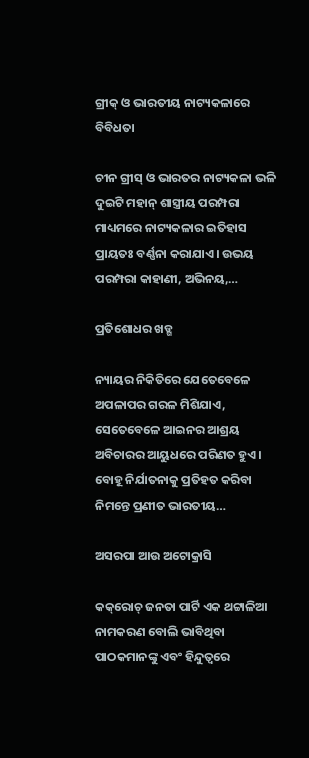ଗ୍ରୀକ୍‌ ଓ ଭାରତୀୟ ନାଟ୍ୟକଳାରେ ବିବିଧତା

ଚୀନ ଗ୍ରୀସ୍‌ ଓ ଭାରତର ନାଟ୍ୟକଳା ଭଳି ଦୁଇଟି ମହାନ୍‌ ଶାସ୍ତ୍ରୀୟ ପରମ୍ପରା ମାଧ୍ୟମରେ ନାଟ୍ୟକଳାର ଇତିହାସ ପ୍ରାୟତଃ ବର୍ଣ୍ଣନା କରାଯାଏ। ଉଭୟ ପରମ୍ପରା କାହାଣୀ, ଅଭିନୟ,…

ପ୍ରତିଶୋଧର ଖଡ୍ଗ

ନ୍ୟାୟର ନିକିତିରେ ଯେତେବେଳେ ଅପଳାପର ଗରଳ ମିଶିଯାଏ, ସେତେବେଳେ ଆଇନର ଆଶ୍ରୟ ଅବିଚାରର ଆୟୁଧରେ ପରିଣତ ହୁଏ। ବୋହୂ ନିର୍ଯାତନାକୁ ପ୍ରତିହତ କରିବା ନିମନ୍ତେ ପ୍ରଣୀତ ଭାରତୀୟ…

ଅସରପା ଆଉ ଅଟୋକ୍ରାସି

କକ୍‌ରୋଚ୍‌ ଜନତା ପାର୍ଟି ଏକ ଥଟ୍ଟାଳିଆ ନାମକରଣ ବୋଲି ଭାବିଥିବା ପାଠକମାନଙ୍କୁ ଏବଂ ହିନ୍ଦୁତ୍ୱରେ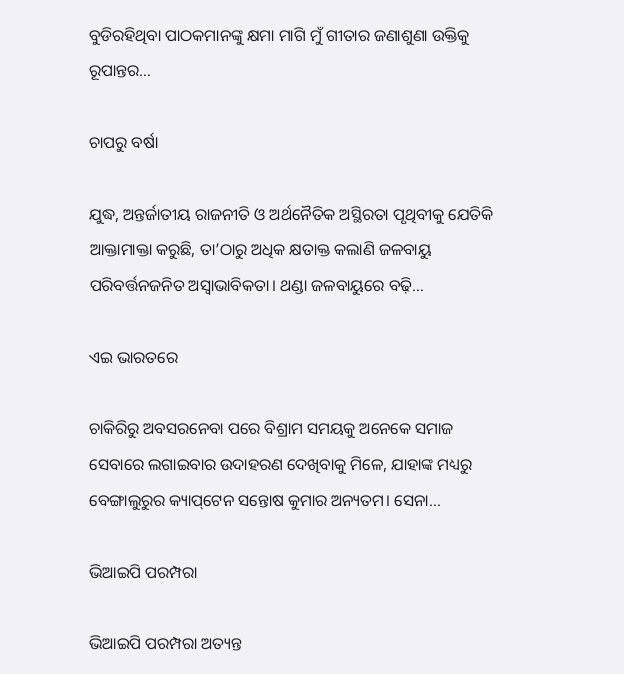ବୁଡିରହିଥିବା ପାଠକମାନଙ୍କୁ କ୍ଷମା ମାଗି ମୁଁ ଗୀତାର ଜଣାଶୁଣା ଉକ୍ତିକୁ ରୂପାନ୍ତର…

ଚାପରୁ ବର୍ଷା

ଯୁଦ୍ଧ, ଅନ୍ତର୍ଜାତୀୟ ରାଜନୀତି ଓ ଅର୍ଥନୈତିକ ଅସ୍ଥିରତା ପୃଥିବୀକୁ ଯେତିକି ଆକ୍ତାମାକ୍ତା କରୁଛି, ତା’ଠାରୁ ଅଧିକ କ୍ଷତାକ୍ତ କଲାଣି ଜଳବାୟୁ ପରିବର୍ତ୍ତନଜନିତ ଅସ୍ବାଭାବିକତା। ଥଣ୍ଡା ଜଳବାୟୁରେ ବଢ଼ି…

ଏଇ ଭାରତରେ

ଚାକିରିରୁ ଅବସରନେବା ପରେ ବିଶ୍ରାମ ସମୟକୁ ଅନେକେ ସମାଜ ସେବାରେ ଲଗାଇବାର ଉଦାହରଣ ଦେଖିବାକୁ ମିଳେ, ଯାହାଙ୍କ ମଧ୍ୟରୁ ବେଙ୍ଗାଲୁରୁର କ୍ୟାପ୍‌ଟେନ ସନ୍ତୋଷ କୁମାର ଅନ୍ୟତମ। ସେନା…

ଭିଆଇପି ପରମ୍ପରା

ଭିଆଇପି ପରମ୍ପରା ଅତ୍ୟନ୍ତ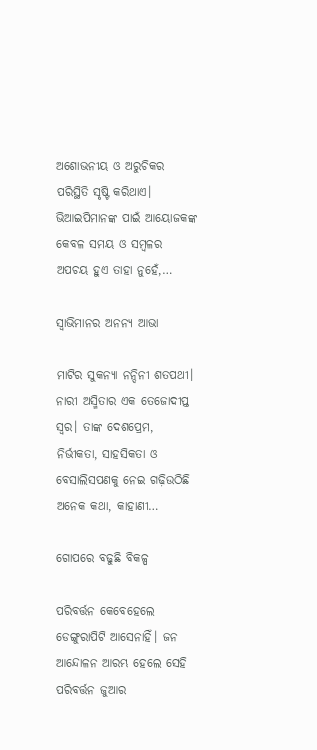ଅଶୋଭନୀୟ ଓ ଅରୁଚିକର ପରିସ୍ଥିତି ସୃଷ୍ଟି କରିଥାଏ। ଭିଆଇପିମାନଙ୍କ ପାଇଁ ଆୟୋଜକଙ୍କ କେବଳ ସମୟ ଓ ସମ୍ବଳର ଅପଚୟ ହୁଏ ତାହା ନୁହେଁ,…

ସ୍ବାଭିମାନର ଅନନ୍ୟ ଆଭା

ମାଟିର ସୁକନ୍ୟା ନନ୍ଦିନୀ ଶତପଥୀ। ନାରୀ ଅସ୍ମିତାର ଏକ ତେଜୋଦୀପ୍ତ ସ୍ବର। ତାଙ୍କ ଦେଶପ୍ରେମ, ନିର୍ଭୀକତା, ସାହସିକତା ଓ ବେସାଲିସପଣକୁ ନେଇ ଗଢ଼ିଉଠିଛି ଅନେକ କଥା, କାହାଣୀ…

ଗୋପରେ ବଢୁଛି ବିକଳ୍ପ

ପରିବର୍ତ୍ତନ କେବେହେଲେ ଡେଙ୍ଗୁରାପିଟି ଆସେନାହିଁ। ଜନ ଆନ୍ଦୋଳନ ଆରମ୍ଭ ହେଲେ ସେହି ପରିବର୍ତ୍ତନ ଜୁଆର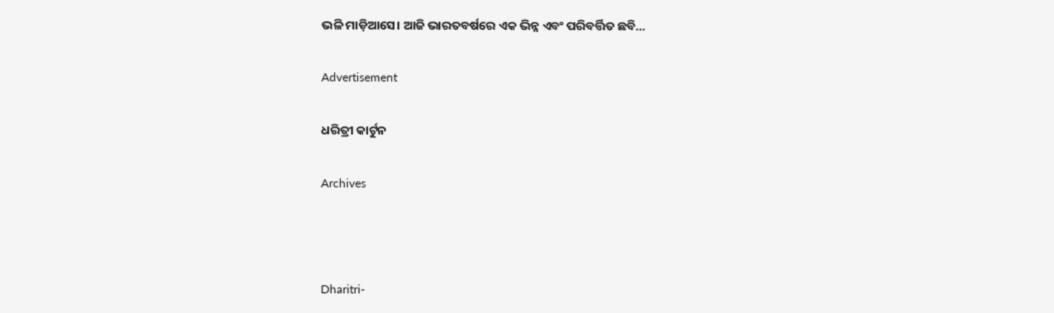ଭଳି ମାଡ଼ିଆସେ। ଆଜି ଭାରତବର୍ଷରେ ଏକ ଭିନ୍ନ ଏବଂ ପରିବର୍ତ୍ତିତ ଛବି…

Advertisement

ଧରିତ୍ରୀ କାର୍ଟୁନ

Archives



Dharitri-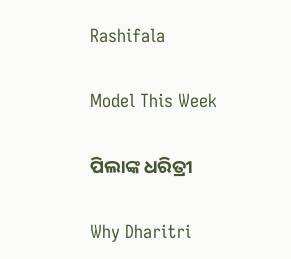Rashifala

Model This Week

ପିଲାଙ୍କ ଧରିତ୍ରୀ

Why Dharitri